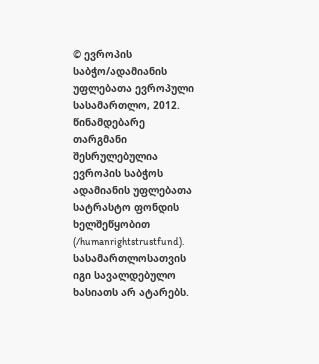© ევროპის საბჭო/ადამიანის უფლებათა ევროპული სასამართლო, 2012. წინამდებარე თარგმანი შესრულებულია ევროპის საბჭოს ადამიანის უფლებათა სატრასტო ფონდის ხელშეწყობით (/humanrightstrustfund). სასამართლოსათვის იგი სავალდებულო ხასიათს არ ატარებს.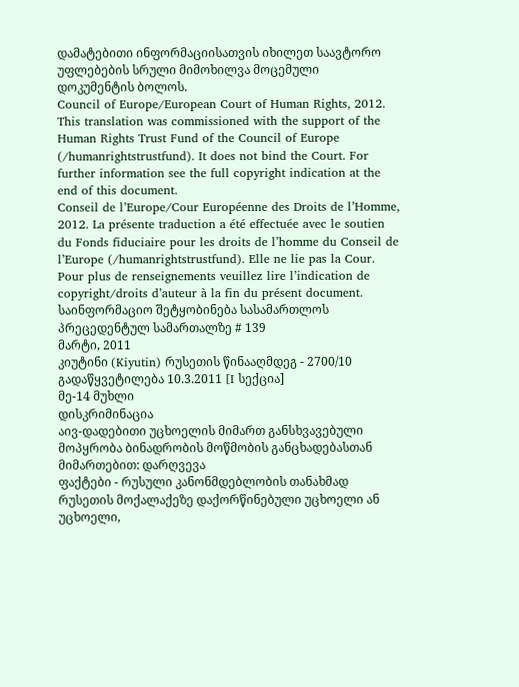დამატებითი ინფორმაციისათვის იხილეთ საავტორო უფლებების სრული მიმოხილვა მოცემული დოკუმენტის ბოლოს.
Council of Europe/European Court of Human Rights, 2012. This translation was commissioned with the support of the Human Rights Trust Fund of the Council of Europe (/humanrightstrustfund). It does not bind the Court. For further information see the full copyright indication at the end of this document.
Conseil de l’Europe/Cour Européenne des Droits de l’Homme, 2012. La présente traduction a été effectuée avec le soutien du Fonds fiduciaire pour les droits de l’homme du Conseil de l’Europe (/humanrightstrustfund). Elle ne lie pas la Cour. Pour plus de renseignements veuillez lire l’indication de copyright/droits d’auteur à la fin du présent document.
საინფორმაციო შეტყობინება სასამართლოს პრეცედენტულ სამართალზე # 139
მარტი, 2011
კიუტინი (Kiyutin) რუსეთის წინააღმდეგ - 2700/10
გადაწყვეტილება 10.3.2011 [I სექცია]
მე-14 მუხლი
დისკრიმინაცია
აივ-დადებითი უცხოელის მიმართ განსხვავებული მოპყრობა ბინადრობის მოწმობის განცხადებასთან მიმართებით: დარღვევა
ფაქტები - რუსული კანონმდებლობის თანახმად რუსეთის მოქალაქეზე დაქორწინებული უცხოელი ან უცხოელი,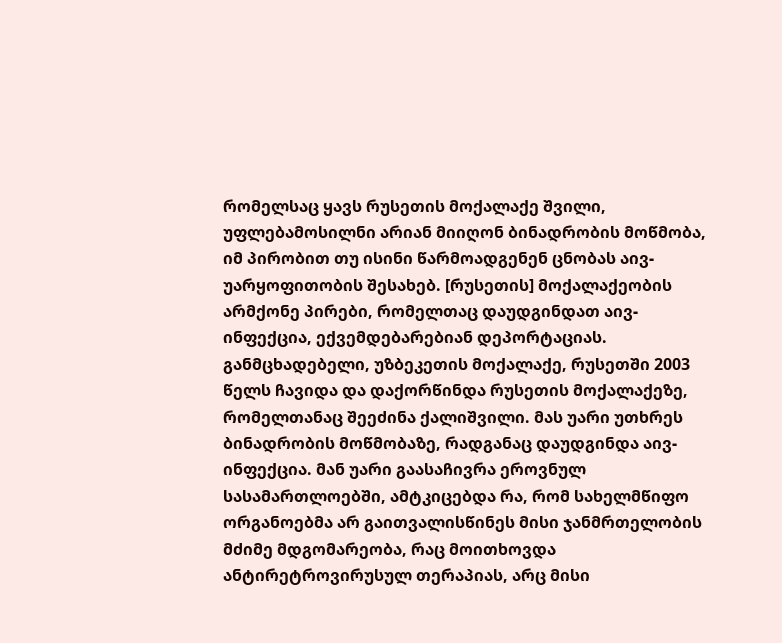რომელსაც ყავს რუსეთის მოქალაქე შვილი, უფლებამოსილნი არიან მიიღონ ბინადრობის მოწმობა, იმ პირობით თუ ისინი წარმოადგენენ ცნობას აივ-უარყოფითობის შესახებ. [რუსეთის] მოქალაქეობის არმქონე პირები, რომელთაც დაუდგინდათ აივ-ინფექცია, ექვემდებარებიან დეპორტაციას. განმცხადებელი, უზბეკეთის მოქალაქე, რუსეთში 2003 წელს ჩავიდა და დაქორწინდა რუსეთის მოქალაქეზე, რომელთანაც შეეძინა ქალიშვილი. მას უარი უთხრეს ბინადრობის მოწმობაზე, რადგანაც დაუდგინდა აივ-ინფექცია. მან უარი გაასაჩივრა ეროვნულ სასამართლოებში, ამტკიცებდა რა, რომ სახელმწიფო ორგანოებმა არ გაითვალისწინეს მისი ჯანმრთელობის მძიმე მდგომარეობა, რაც მოითხოვდა ანტირეტროვირუსულ თერაპიას, არც მისი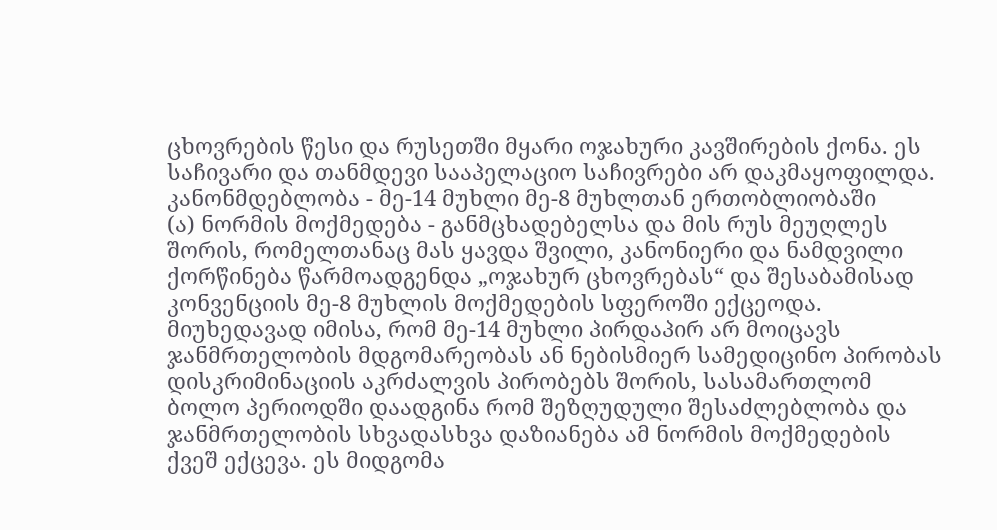ცხოვრების წესი და რუსეთში მყარი ოჯახური კავშირების ქონა. ეს საჩივარი და თანმდევი სააპელაციო საჩივრები არ დაკმაყოფილდა.
კანონმდებლობა - მე-14 მუხლი მე-8 მუხლთან ერთობლიობაში
(ა) ნორმის მოქმედება - განმცხადებელსა და მის რუს მეუღლეს შორის, რომელთანაც მას ყავდა შვილი, კანონიერი და ნამდვილი ქორწინება წარმოადგენდა „ოჯახურ ცხოვრებას“ და შესაბამისად კონვენციის მე-8 მუხლის მოქმედების სფეროში ექცეოდა. მიუხედავად იმისა, რომ მე-14 მუხლი პირდაპირ არ მოიცავს ჯანმრთელობის მდგომარეობას ან ნებისმიერ სამედიცინო პირობას დისკრიმინაციის აკრძალვის პირობებს შორის, სასამართლომ ბოლო პერიოდში დაადგინა რომ შეზღუდული შესაძლებლობა და ჯანმრთელობის სხვადასხვა დაზიანება ამ ნორმის მოქმედების ქვეშ ექცევა. ეს მიდგომა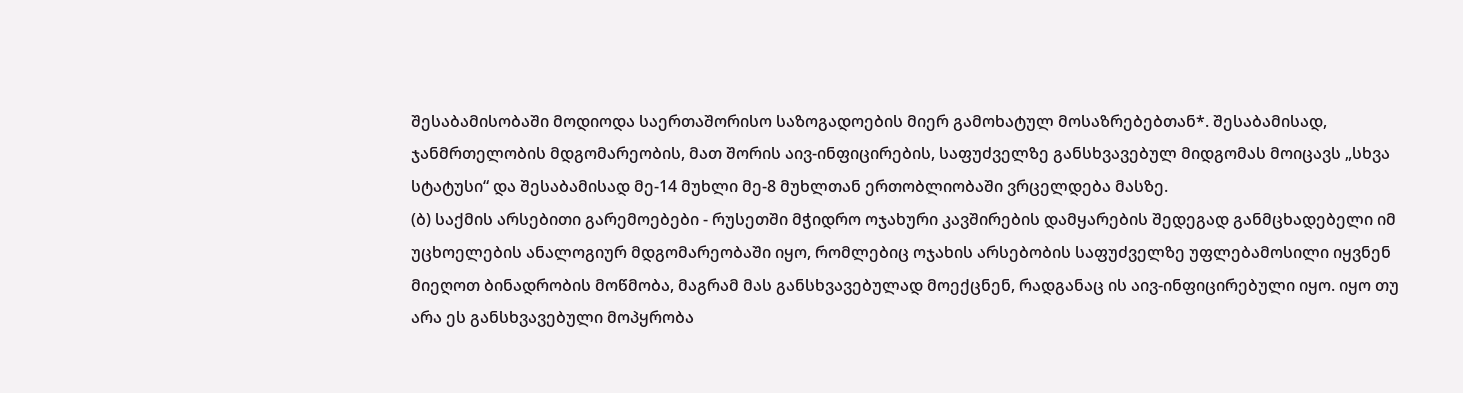შესაბამისობაში მოდიოდა საერთაშორისო საზოგადოების მიერ გამოხატულ მოსაზრებებთან*. შესაბამისად, ჯანმრთელობის მდგომარეობის, მათ შორის აივ-ინფიცირების, საფუძველზე განსხვავებულ მიდგომას მოიცავს „სხვა სტატუსი“ და შესაბამისად მე-14 მუხლი მე-8 მუხლთან ერთობლიობაში ვრცელდება მასზე.
(ბ) საქმის არსებითი გარემოებები - რუსეთში მჭიდრო ოჯახური კავშირების დამყარების შედეგად განმცხადებელი იმ უცხოელების ანალოგიურ მდგომარეობაში იყო, რომლებიც ოჯახის არსებობის საფუძველზე უფლებამოსილი იყვნენ მიეღოთ ბინადრობის მოწმობა, მაგრამ მას განსხვავებულად მოექცნენ, რადგანაც ის აივ-ინფიცირებული იყო. იყო თუ არა ეს განსხვავებული მოპყრობა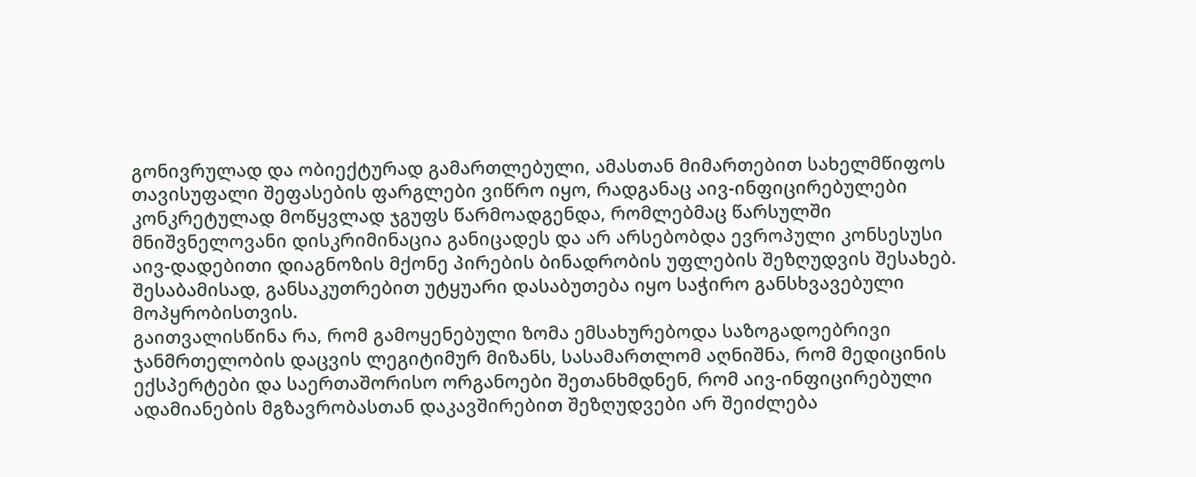გონივრულად და ობიექტურად გამართლებული, ამასთან მიმართებით სახელმწიფოს თავისუფალი შეფასების ფარგლები ვიწრო იყო, რადგანაც აივ-ინფიცირებულები კონკრეტულად მოწყვლად ჯგუფს წარმოადგენდა, რომლებმაც წარსულში მნიშვნელოვანი დისკრიმინაცია განიცადეს და არ არსებობდა ევროპული კონსესუსი აივ-დადებითი დიაგნოზის მქონე პირების ბინადრობის უფლების შეზღუდვის შესახებ. შესაბამისად, განსაკუთრებით უტყუარი დასაბუთება იყო საჭირო განსხვავებული მოპყრობისთვის.
გაითვალისწინა რა, რომ გამოყენებული ზომა ემსახურებოდა საზოგადოებრივი ჯანმრთელობის დაცვის ლეგიტიმურ მიზანს, სასამართლომ აღნიშნა, რომ მედიცინის ექსპერტები და საერთაშორისო ორგანოები შეთანხმდნენ, რომ აივ-ინფიცირებული ადამიანების მგზავრობასთან დაკავშირებით შეზღუდვები არ შეიძლება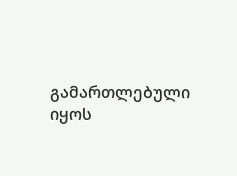გამართლებული იყოს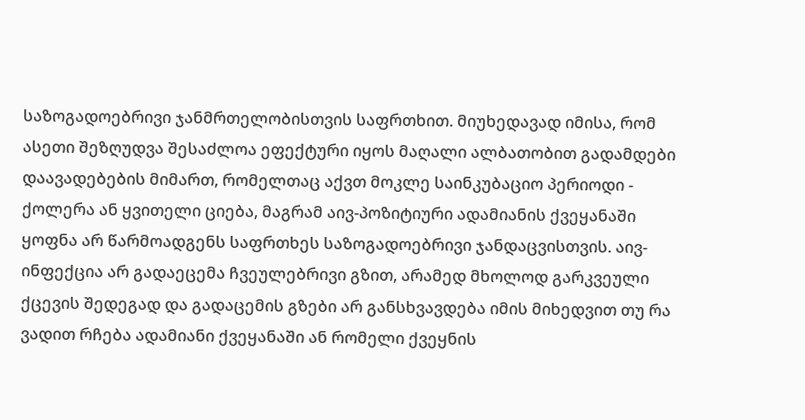საზოგადოებრივი ჯანმრთელობისთვის საფრთხით. მიუხედავად იმისა, რომ ასეთი შეზღუდვა შესაძლოა ეფექტური იყოს მაღალი ალბათობით გადამდები დაავადებების მიმართ, რომელთაც აქვთ მოკლე საინკუბაციო პერიოდი - ქოლერა ან ყვითელი ციება, მაგრამ აივ-პოზიტიური ადამიანის ქვეყანაში ყოფნა არ წარმოადგენს საფრთხეს საზოგადოებრივი ჯანდაცვისთვის. აივ-ინფექცია არ გადაეცემა ჩვეულებრივი გზით, არამედ მხოლოდ გარკვეული ქცევის შედეგად და გადაცემის გზები არ განსხვავდება იმის მიხედვით თუ რა ვადით რჩება ადამიანი ქვეყანაში ან რომელი ქვეყნის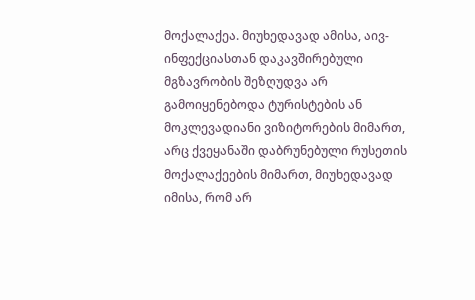მოქალაქეა. მიუხედავად ამისა, აივ-ინფექციასთან დაკავშირებული მგზავრობის შეზღუდვა არ გამოიყენებოდა ტურისტების ან მოკლევადიანი ვიზიტორების მიმართ, არც ქვეყანაში დაბრუნებული რუსეთის მოქალაქეების მიმართ, მიუხედავად იმისა, რომ არ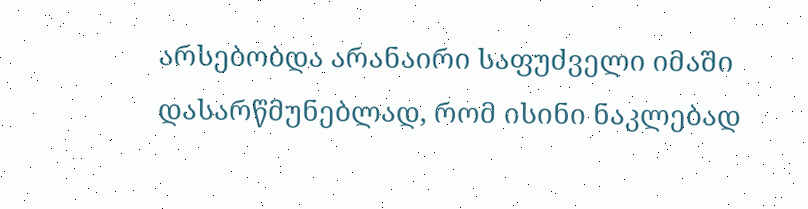არსებობდა არანაირი საფუძველი იმაში დასარწმუნებლად, რომ ისინი ნაკლებად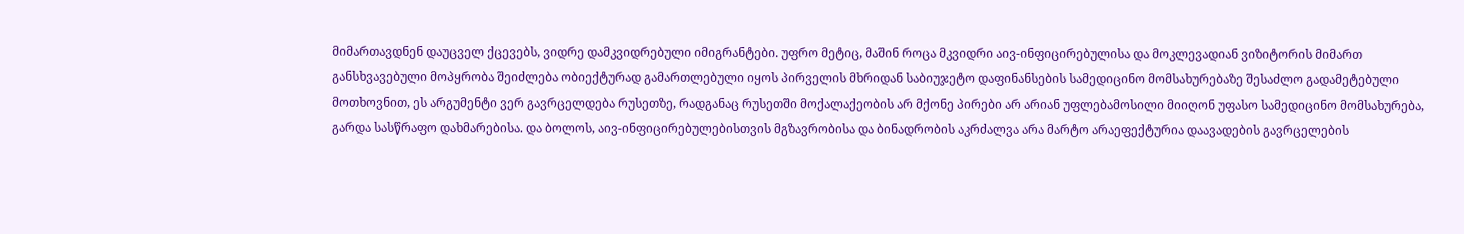მიმართავდნენ დაუცველ ქცევებს, ვიდრე დამკვიდრებული იმიგრანტები. უფრო მეტიც, მაშინ როცა მკვიდრი აივ-ინფიცირებულისა და მოკლევადიან ვიზიტორის მიმართ განსხვავებული მოპყრობა შეიძლება ობიექტურად გამართლებული იყოს პირველის მხრიდან საბიუჯეტო დაფინანსების სამედიცინო მომსახურებაზე შესაძლო გადამეტებული მოთხოვნით, ეს არგუმენტი ვერ გავრცელდება რუსეთზე, რადგანაც რუსეთში მოქალაქეობის არ მქონე პირები არ არიან უფლებამოსილი მიიღონ უფასო სამედიცინო მომსახურება, გარდა სასწრაფო დახმარებისა. და ბოლოს, აივ-ინფიცირებულებისთვის მგზავრობისა და ბინადრობის აკრძალვა არა მარტო არაეფექტურია დაავადების გავრცელების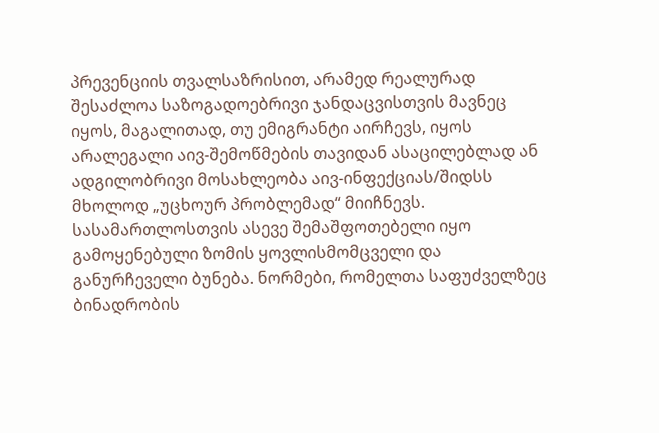პრევენციის თვალსაზრისით, არამედ რეალურად შესაძლოა საზოგადოებრივი ჯანდაცვისთვის მავნეც იყოს, მაგალითად, თუ ემიგრანტი აირჩევს, იყოს არალეგალი აივ-შემოწმების თავიდან ასაცილებლად ან ადგილობრივი მოსახლეობა აივ-ინფექციას/შიდსს მხოლოდ „უცხოურ პრობლემად“ მიიჩნევს. სასამართლოსთვის ასევე შემაშფოთებელი იყო გამოყენებული ზომის ყოვლისმომცველი და განურჩეველი ბუნება. ნორმები, რომელთა საფუძველზეც ბინადრობის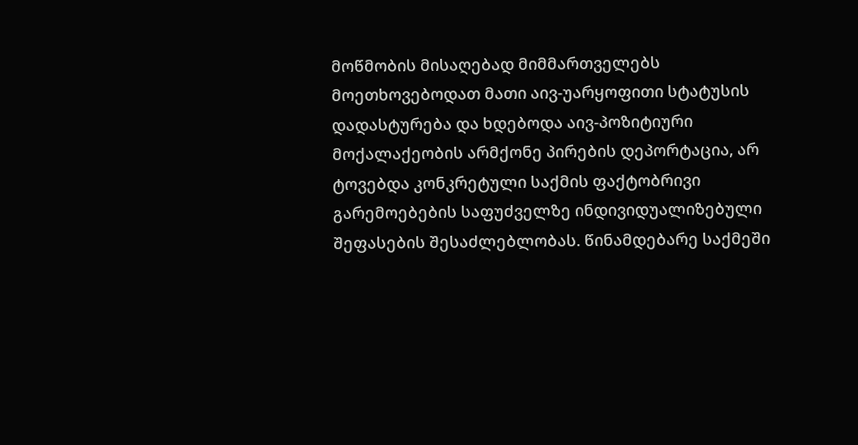მოწმობის მისაღებად მიმმართველებს მოეთხოვებოდათ მათი აივ-უარყოფითი სტატუსის დადასტურება და ხდებოდა აივ-პოზიტიური მოქალაქეობის არმქონე პირების დეპორტაცია, არ ტოვებდა კონკრეტული საქმის ფაქტობრივი გარემოებების საფუძველზე ინდივიდუალიზებული შეფასების შესაძლებლობას. წინამდებარე საქმეში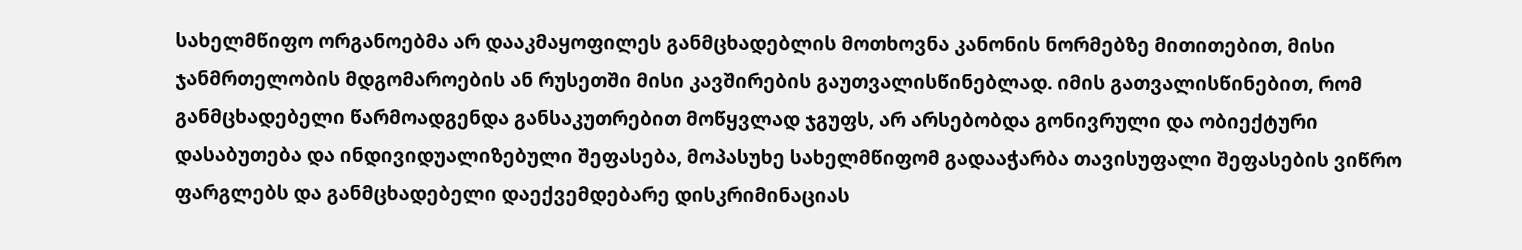სახელმწიფო ორგანოებმა არ დააკმაყოფილეს განმცხადებლის მოთხოვნა კანონის ნორმებზე მითითებით, მისი ჯანმრთელობის მდგომაროების ან რუსეთში მისი კავშირების გაუთვალისწინებლად. იმის გათვალისწინებით, რომ განმცხადებელი წარმოადგენდა განსაკუთრებით მოწყვლად ჯგუფს, არ არსებობდა გონივრული და ობიექტური დასაბუთება და ინდივიდუალიზებული შეფასება, მოპასუხე სახელმწიფომ გადააჭარბა თავისუფალი შეფასების ვიწრო ფარგლებს და განმცხადებელი დაექვემდებარე დისკრიმინაციას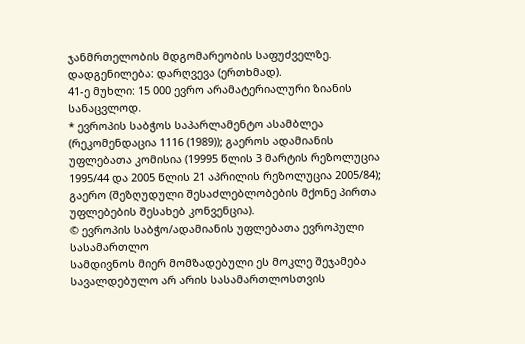ჯანმრთელობის მდგომარეობის საფუძველზე.
დადგენილება: დარღვევა (ერთხმად).
41-ე მუხლი: 15 000 ევრო არამატერიალური ზიანის სანაცვლოდ.
* ევროპის საბჭოს საპარლამენტო ასამბლეა (რეკომენდაცია 1116 (1989)); გაეროს ადამიანის უფლებათა კომისია (19995 წლის 3 მარტის რეზოლუცია 1995/44 და 2005 წლის 21 აპრილის რეზოლუცია 2005/84); გაერო (შეზღუდული შესაძლებლობების მქონე პირთა უფლებების შესახებ კონვენცია).
© ევროპის საბჭო/ადამიანის უფლებათა ევროპული სასამართლო
სამდივნოს მიერ მომზადებული ეს მოკლე შეჯამება სავალდებულო არ არის სასამართლოსთვის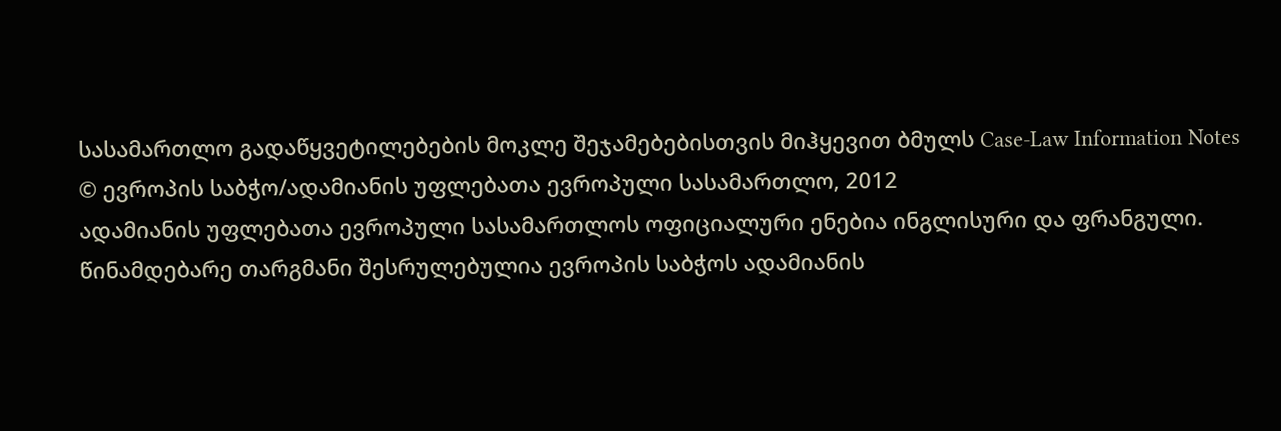სასამართლო გადაწყვეტილებების მოკლე შეჯამებებისთვის მიჰყევით ბმულს Case-Law Information Notes
© ევროპის საბჭო/ადამიანის უფლებათა ევროპული სასამართლო, 2012
ადამიანის უფლებათა ევროპული სასამართლოს ოფიციალური ენებია ინგლისური და ფრანგული. წინამდებარე თარგმანი შესრულებულია ევროპის საბჭოს ადამიანის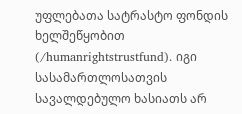უფლებათა სატრასტო ფონდის ხელშეწყობით (/humanrightstrustfund). იგი სასამართლოსათვის სავალდებულო ხასიათს არ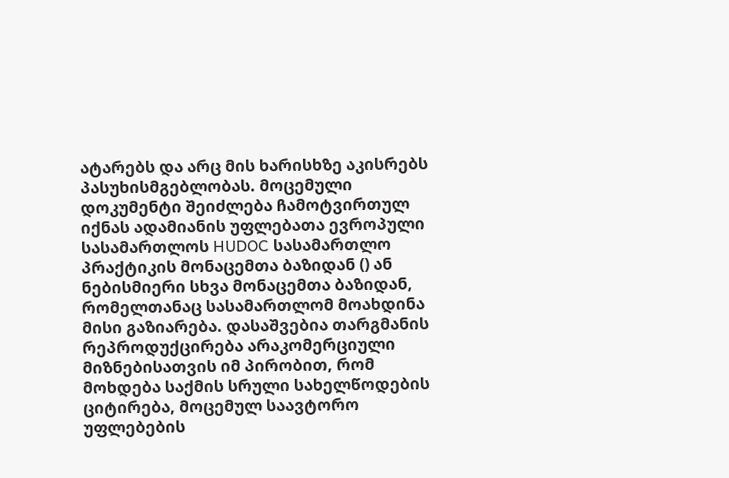ატარებს და არც მის ხარისხზე აკისრებს პასუხისმგებლობას. მოცემული დოკუმენტი შეიძლება ჩამოტვირთულ იქნას ადამიანის უფლებათა ევროპული სასამართლოს HUDOC სასამართლო პრაქტიკის მონაცემთა ბაზიდან () ან ნებისმიერი სხვა მონაცემთა ბაზიდან, რომელთანაც სასამართლომ მოახდინა მისი გაზიარება. დასაშვებია თარგმანის რეპროდუქცირება არაკომერციული მიზნებისათვის იმ პირობით, რომ მოხდება საქმის სრული სახელწოდების ციტირება, მოცემულ საავტორო უფლებების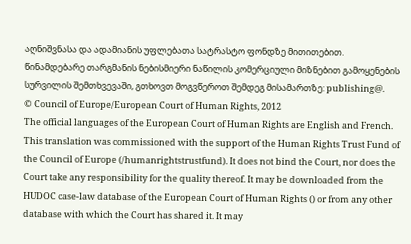აღნიშვნასა და ადამიანის უფლებათა სატრასტო ფონდზე მითითებით. წინამდებარე თარგმანის ნებისმიერი ნაწილის კომერციული მიზნებით გამოყენების სურვილის შემთხვევაში, გთხოვთ მოგვწეროთ შემდეგ მისამართზე: publishing@.
© Council of Europe/European Court of Human Rights, 2012
The official languages of the European Court of Human Rights are English and French. This translation was commissioned with the support of the Human Rights Trust Fund of the Council of Europe (/humanrightstrustfund). It does not bind the Court, nor does the Court take any responsibility for the quality thereof. It may be downloaded from the HUDOC case-law database of the European Court of Human Rights () or from any other database with which the Court has shared it. It may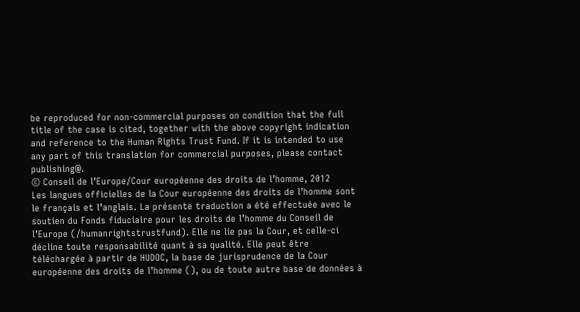be reproduced for non-commercial purposes on condition that the full title of the case is cited, together with the above copyright indication and reference to the Human Rights Trust Fund. If it is intended to use any part of this translation for commercial purposes, please contact publishing@.
© Conseil de l’Europe/Cour européenne des droits de l’homme, 2012
Les langues officielles de la Cour européenne des droits de l’homme sont le français et l’anglais. La présente traduction a été effectuée avec le soutien du Fonds fiduciaire pour les droits de l’homme du Conseil de l’Europe (/humanrightstrustfund). Elle ne lie pas la Cour, et celle-ci décline toute responsabilité quant à sa qualité. Elle peut être téléchargée à partir de HUDOC, la base de jurisprudence de la Cour européenne des droits de l’homme (), ou de toute autre base de données à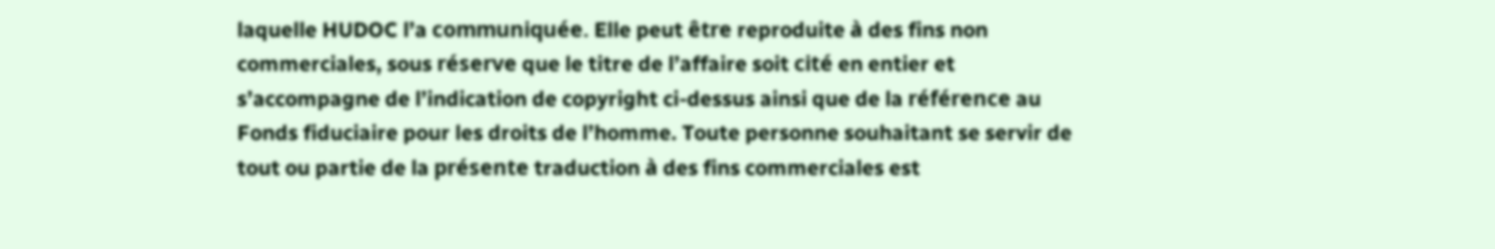laquelle HUDOC l’a communiquée. Elle peut être reproduite à des fins non commerciales, sous réserve que le titre de l’affaire soit cité en entier et s’accompagne de l’indication de copyright ci-dessus ainsi que de la référence au Fonds fiduciaire pour les droits de l’homme. Toute personne souhaitant se servir de tout ou partie de la présente traduction à des fins commerciales est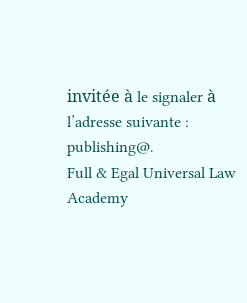invitée à le signaler à l’adresse suivante : publishing@.
Full & Egal Universal Law Academy